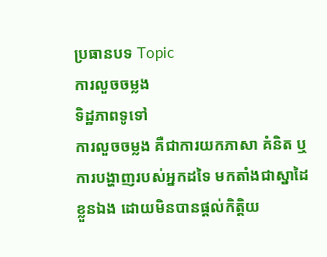ប្រធានបទ Topic
ការលួចចម្លង
ទិដ្ឋភាពទូទៅ
ការលួចចម្លង គឺជាការយកភាសា គំនិត ឬការបង្ហាញរបស់អ្នកដទៃ មកតាំងជាស្នាដៃខ្លួនឯង ដោយមិនបានផ្តល់កិត្តិយ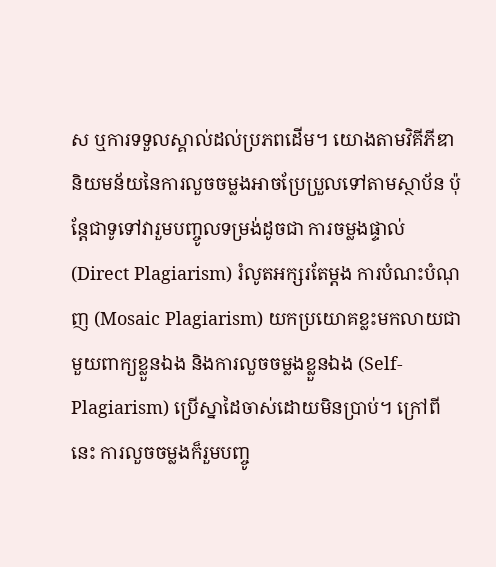ស ឬការទទួលស្គាល់ដល់ប្រភពដើម។ យោងតាមវិគីភីឌា និយមន័យនៃការលួចចម្លងអាចប្រែប្រួលទៅតាមស្ថាប័ន ប៉ុន្តែជាទូទៅវារួមបញ្ចូលទម្រង់ដូចជា ការចម្លងផ្ទាល់ (Direct Plagiarism) រំលូតអក្សរតែម្តង ការបំណះបំណុញ (Mosaic Plagiarism) យកប្រយោគខ្លះមកលាយជាមួយពាក្យខ្លួនឯង និងការលួចចម្លងខ្លួនឯង (Self-Plagiarism) ប្រើស្នាដៃចាស់ដោយមិនប្រាប់។ ក្រៅពីនេះ ការលួចចម្លងក៏រួមបញ្ចូ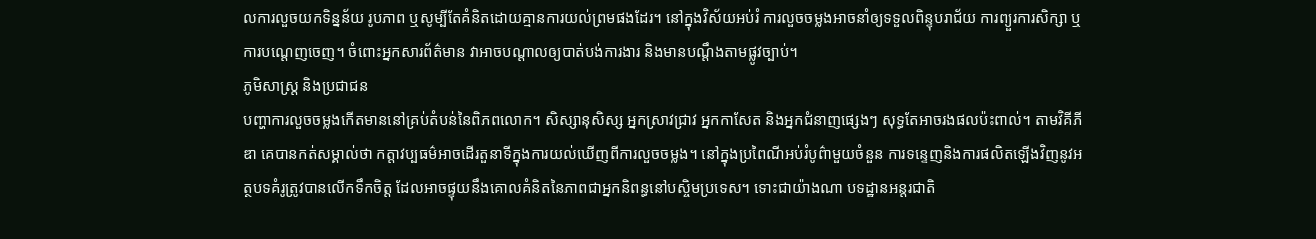លការលួចយកទិន្នន័យ រូបភាព ឬសូម្បីតែគំនិតដោយគ្មានការយល់ព្រមផងដែរ។ នៅក្នុងវិស័យអប់រំ ការលួចចម្លងអាចនាំឲ្យទទួលពិន្ទុបរាជ័យ ការព្យួរការសិក្សា ឬការបណ្តេញចេញ។ ចំពោះអ្នកសារព័ត៌មាន វាអាចបណ្តាលឲ្យបាត់បង់ការងារ និងមានបណ្តឹងតាមផ្លូវច្បាប់។
ភូមិសាស្ត្រ និងប្រជាជន
បញ្ហាការលួចចម្លងកើតមាននៅគ្រប់តំបន់នៃពិភពលោក។ សិស្សានុសិស្ស អ្នកស្រាវជ្រាវ អ្នកកាសែត និងអ្នកជំនាញផ្សេងៗ សុទ្ធតែអាចរងផលប៉ះពាល់។ តាមវិគីភីឌា គេបានកត់សម្គាល់ថា កត្តាវប្បធម៌អាចដើរតួនាទីក្នុងការយល់ឃើញពីការលួចចម្លង។ នៅក្នុងប្រពៃណីអប់រំបូព៌ាមួយចំនួន ការទន្ទេញនិងការផលិតឡើងវិញនូវអត្ថបទគំរូត្រូវបានលើកទឹកចិត្ត ដែលអាចផ្ទុយនឹងគោលគំនិតនៃភាពជាអ្នកនិពន្ធនៅបស្ចិមប្រទេស។ ទោះជាយ៉ាងណា បទដ្ឋានអន្តរជាតិ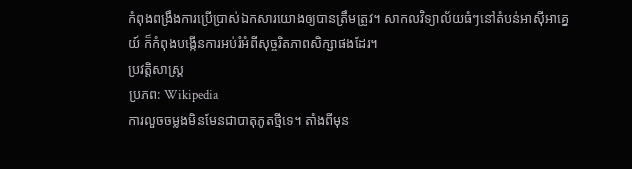កំពុងពង្រឹងការប្រើប្រាស់ឯកសារយោងឲ្យបានត្រឹមត្រូវ។ សាកលវិទ្យាល័យធំៗនៅតំបន់អាស៊ីអាគ្នេយ៍ ក៏កំពុងបង្កើនការអប់រំអំពីសុច្ចរិតភាពសិក្សាផងដែរ។
ប្រវត្តិសាស្ត្រ
ប្រភព: Wikipedia
ការលួចចម្លងមិនមែនជាបាតុភូតថ្មីទេ។ តាំងពីមុន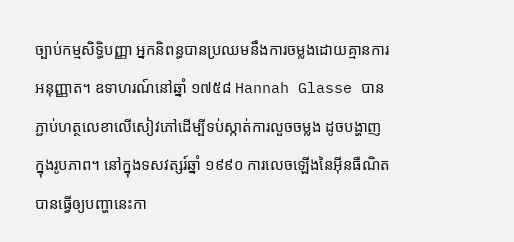ច្បាប់កម្មសិទ្ធិបញ្ញា អ្នកនិពន្ធបានប្រឈមនឹងការចម្លងដោយគ្មានការអនុញ្ញាត។ ឧទាហរណ៍នៅឆ្នាំ ១៧៥៨ Hannah Glasse បានភ្ជាប់ហត្ថលេខាលើសៀវភៅដើម្បីទប់ស្កាត់ការលួចចម្លង ដូចបង្ហាញក្នុងរូបភាព។ នៅក្នុងទសវត្សរ៍ឆ្នាំ ១៩៩០ ការលេចឡើងនៃអ៊ីនធឺណិតបានធ្វើឲ្យបញ្ហានេះកា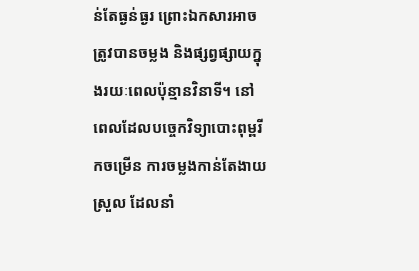ន់តែធ្ងន់ធ្ងរ ព្រោះឯកសារអាចត្រូវបានចម្លង និងផ្សព្វផ្សាយក្នុងរយៈពេលប៉ុន្មានវិនាទី។ នៅពេលដែលបច្ចេកវិទ្យាបោះពុម្ពរីកចម្រើន ការចម្លងកាន់តែងាយស្រួល ដែលនាំ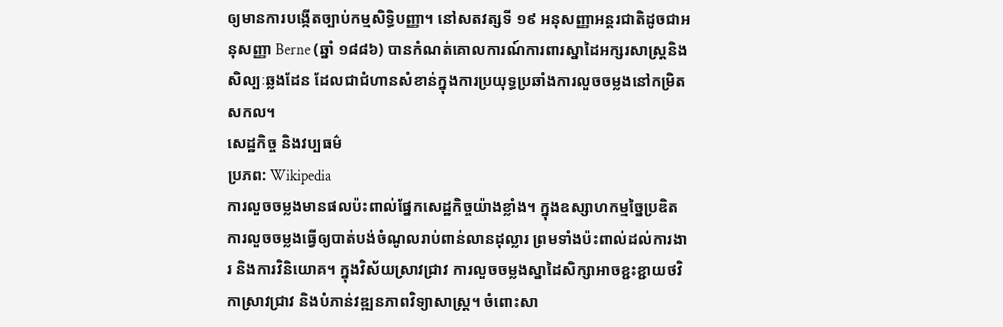ឲ្យមានការបង្កើតច្បាប់កម្មសិទ្ធិបញ្ញា។ នៅសតវត្សទី ១៩ អនុសញ្ញាអន្តរជាតិដូចជាអនុសញ្ញា Berne (ឆ្នាំ ១៨៨៦) បានកំណត់គោលការណ៍ការពារស្នាដៃអក្សរសាស្ត្រនិងសិល្បៈឆ្លងដែន ដែលជាជំហានសំខាន់ក្នុងការប្រយុទ្ធប្រឆាំងការលួចចម្លងនៅកម្រិតសកល។
សេដ្ឋកិច្ច និងវប្បធម៌
ប្រភព: Wikipedia
ការលួចចម្លងមានផលប៉ះពាល់ផ្នែកសេដ្ឋកិច្ចយ៉ាងខ្លាំង។ ក្នុងឧស្សាហកម្មច្នៃប្រឌិត ការលួចចម្លងធ្វើឲ្យបាត់បង់ចំណូលរាប់ពាន់លានដុល្លារ ព្រមទាំងប៉ះពាល់ដល់ការងារ និងការវិនិយោគ។ ក្នុងវិស័យស្រាវជ្រាវ ការលួចចម្លងស្នាដៃសិក្សាអាចខ្ជះខ្ជាយថវិកាស្រាវជ្រាវ និងបំភាន់វឌ្ឍនភាពវិទ្យាសាស្ត្រ។ ចំពោះសា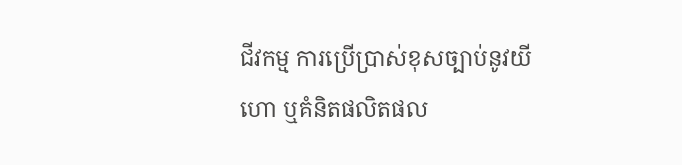ជីវកម្ម ការប្រើប្រាស់ខុសច្បាប់នូវយីហោ ឬគំនិតផលិតផល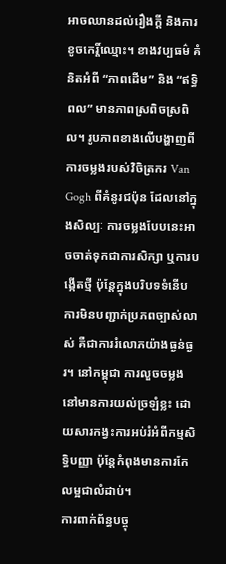អាចឈានដល់រឿងក្តី និងការខូចកេរ្តិ៍ឈ្មោះ។ ខាងវប្បធម៌ គំនិតអំពី “ភាពដើម” និង “ឥទ្ធិពល” មានភាពស្រពិចស្រពិល។ រូបភាពខាងលើបង្ហាញពីការចម្លងរបស់វិចិត្រករ Van Gogh ពីគំនូរជប៉ុន ដែលនៅក្នុងសិល្បៈ ការចម្លងបែបនេះអាចចាត់ទុកជាការសិក្សា ឬការបង្កើតថ្មី ប៉ុន្តែក្នុងបរិបទទំនើប ការមិនបញ្ជាក់ប្រភពច្បាស់លាស់ គឺជាការរំលោភយ៉ាងធ្ងន់ធ្ងរ។ នៅកម្ពុជា ការលួចចម្លងនៅមានការយល់ច្រឡំខ្លះ ដោយសារកង្វះការអប់រំអំពីកម្មសិទ្ធិបញ្ញា ប៉ុន្តែកំពុងមានការកែលម្អជាលំដាប់។
ការពាក់ព័ន្ធបច្ចុ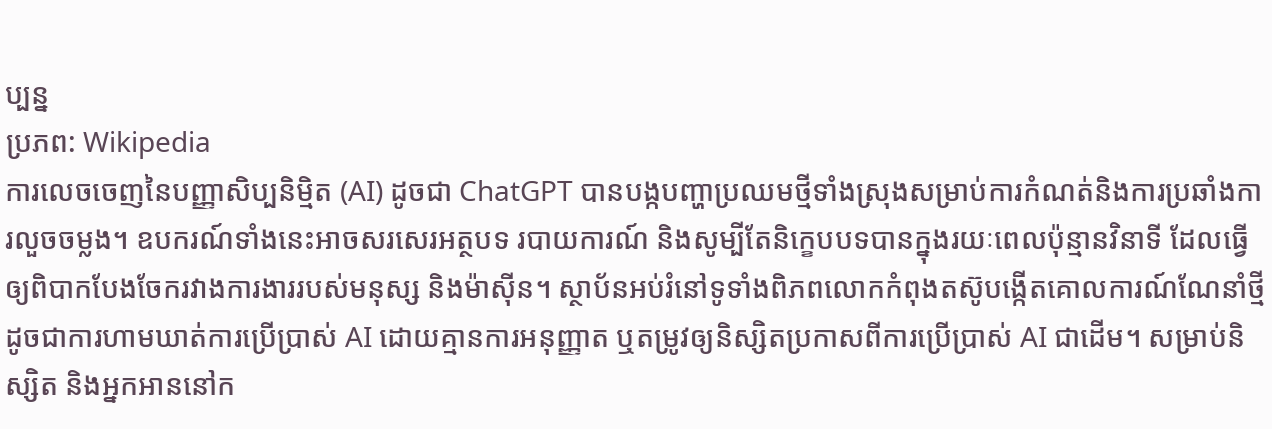ប្បន្ន
ប្រភព: Wikipedia
ការលេចចេញនៃបញ្ញាសិប្បនិម្មិត (AI) ដូចជា ChatGPT បានបង្កបញ្ហាប្រឈមថ្មីទាំងស្រុងសម្រាប់ការកំណត់និងការប្រឆាំងការលួចចម្លង។ ឧបករណ៍ទាំងនេះអាចសរសេរអត្ថបទ របាយការណ៍ និងសូម្បីតែនិក្ខេបបទបានក្នុងរយៈពេលប៉ុន្មានវិនាទី ដែលធ្វើឲ្យពិបាកបែងចែករវាងការងាររបស់មនុស្ស និងម៉ាស៊ីន។ ស្ថាប័នអប់រំនៅទូទាំងពិភពលោកកំពុងតស៊ូបង្កើតគោលការណ៍ណែនាំថ្មី ដូចជាការហាមឃាត់ការប្រើប្រាស់ AI ដោយគ្មានការអនុញ្ញាត ឬតម្រូវឲ្យនិស្សិតប្រកាសពីការប្រើប្រាស់ AI ជាដើម។ សម្រាប់និស្សិត និងអ្នកអាននៅក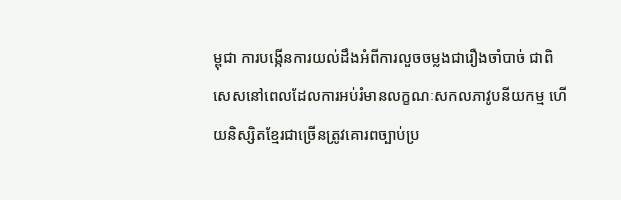ម្ពុជា ការបង្កើនការយល់ដឹងអំពីការលួចចម្លងជារឿងចាំបាច់ ជាពិសេសនៅពេលដែលការអប់រំមានលក្ខណៈសកលភាវូបនីយកម្ម ហើយនិស្សិតខ្មែរជាច្រើនត្រូវគោរពច្បាប់ប្រ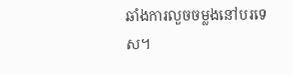ឆាំងការលួចចម្លងនៅបរទេស។